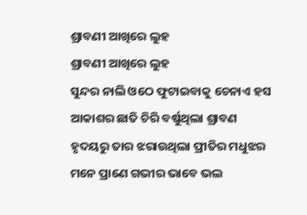ଶ୍ରାବଣୀ ଆଖିରେ ଲୁହ
ଶ୍ରାବଣୀ ଆଖିରେ ଲୁହ
ସୁନ୍ଦର ନାଲି ଓଠେ ଫୁଟାଇବାକୁ ଚେନାଏ ହସ
ଆକାଶର ଛାତି ଚିରି ବର୍ଷୁଥିଲା ଶ୍ରାବଣ
ହୃଦୟରୁ ତାର ଝରାଉଥିଲା ପ୍ରୀତିର ମଧୁଝର
ମନେ ପ୍ରାଣେ ଗଭୀର ଭାବେ ଭଲ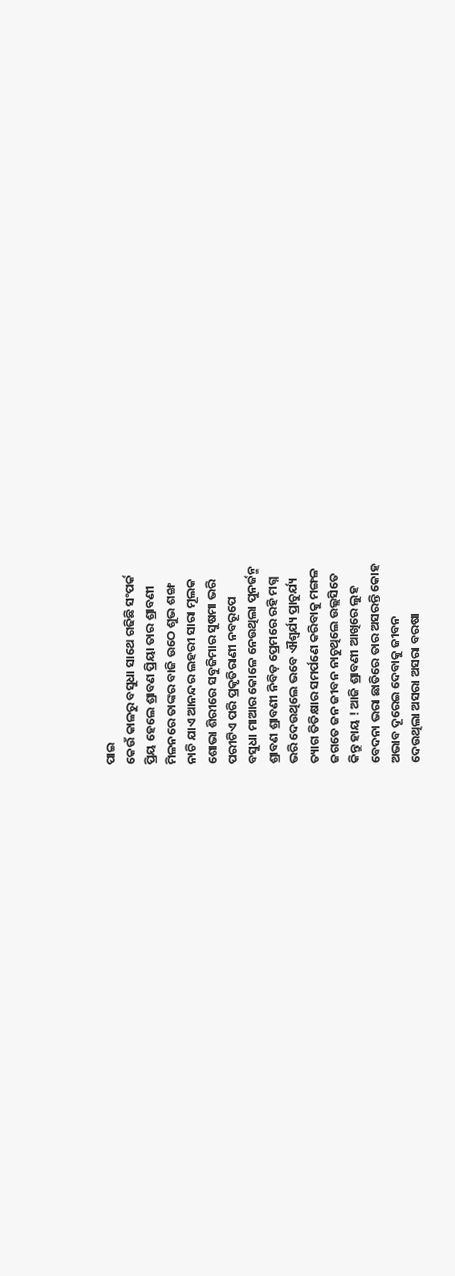ପାଇ
କେଉଁ କାଳରୁ ବସୁଧା ସାଥେ ଗଢିଛି ସଂପର୍କ
ପ୍ରିୟ ହେଲେ ଶ୍ରାବଣ ପ୍ରିୟା ତାର ଶ୍ରାବଣୀ
ମିଳନରେ ତାଙ୍କର ବାଜି ଉଠେ ଶୁଭ ଶଙ୍ଖ
ନାଚି ଯାଏ ଆନନ୍ଦର ଲହରୀ ସାରା ମୂଲକ
ଶୋଭା ଶିରୀରେ ସବୁଜିମାର ସୁଷମା ଭରି
ପରୀଟିଏ ପରି ପ୍ରକୃତିରାଣୀ ନବରୂପେ
ବସୁଧା ମାଆର କୋଳେ ନେଉଥିଲା ପୁନର୍ଜନ୍ମ
ଶ୍ରାବଣ ଶ୍ରାବଣୀ ନିବିଡ଼ ପ୍ରେମରେ ରହି ମଗ୍ନ
ଭରି ଦେଉଥିଲେ ଭବେ ଐଶ୍ବର୍ଯ୍ୟ ପ୍ରାଚୁର୍ଯ୍ୟ
ତ୍ୟାଗ ତିତିକ୍ଷାର ସମର୍ପଣେ କରିବାକୁ ମଙ୍ଗଳ
ଜଗତେ ଜନ ଜୀବନ ନାଚୁଥିଲେ ଉଲ୍ଲସିତେ
କିନ୍ତୁ ହାୟ ! ଆଜି ଶ୍ରାବଣୀ ଆଖିରେ ଲୁହ
ବେଦନା ଭରା ଛାତିରେ ତାର ଅସରନ୍ତି କୋହ
ଅଭାବ ଦୂରେଇ ଦେବାକୁ ଜୀବନ
ଦେଉଥିଲା ଅସରା ଅସରା ବରଷା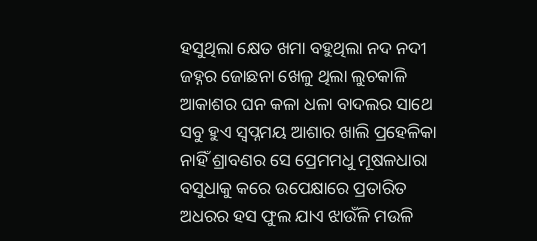ହସୁଥିଲା କ୍ଷେତ ଖମା ବହୁଥିଲା ନଦ ନଦୀ
ଜହ୍ନର ଜୋଛନା ଖେଳୁ ଥିଲା ଲୁଚକାଳି
ଆକାଶର ଘନ କଳା ଧଳା ବାଦଲର ସାଥେ
ସବୁ ହୁଏ ସ୍ଵପ୍ନମୟ ଆଶାର ଖାଲି ପ୍ରହେଳିକା
ନାହିଁ ଶ୍ରାବଣର ସେ ପ୍ରେମମଧୁ ମୂଷଳଧାରା
ବସୁଧାକୁ କରେ ଉପେକ୍ଷାରେ ପ୍ରତାରିତ
ଅଧରର ହସ ଫୁଲ ଯାଏ ଝାଉଁଳି ମଉଳି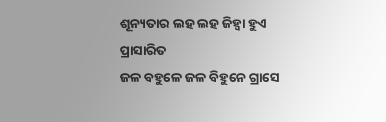ଶୂନ୍ୟତାର ଲହ ଲହ ଜିହ୍ଵା ହୁଏ ପ୍ରାସାରିତ
ଜଳ ବହୁଳେ ଜଳ ବିହୁନେ ଗ୍ରାସେ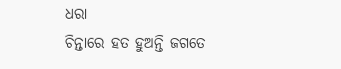ଧରା
ଚିନ୍ତାରେ ହତ ହୁଅନ୍ତି ଜଗତେ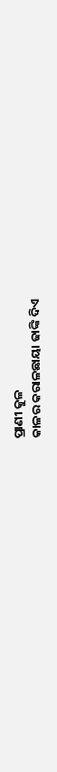ପ୍ରାଣୀ କୁଳ
କାଳର କରାଳଛାୟା ଢାଙ୍କି ଦିଏ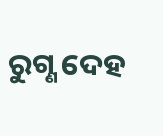ରୁଗ୍ଣ ଦେହ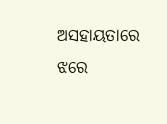ଅସହାୟତାରେ ଝରେ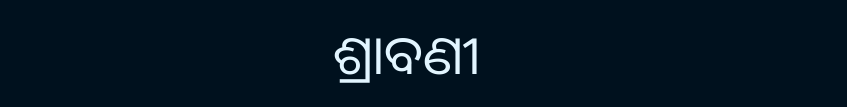ଶ୍ରାବଣୀ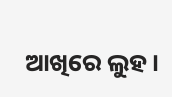ଆଖିରେ ଲୁହ।